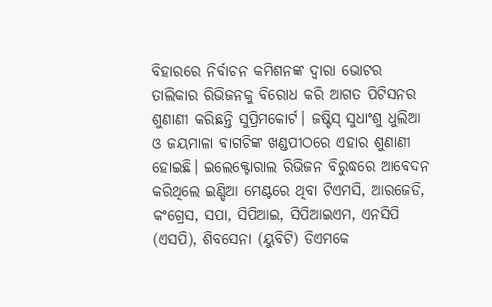ବିହାରରେ ନିର୍ବାଚନ କମିଶନଙ୍କ ଦ୍ୱାରା ଭୋଟର ତାଲିକାର ରିଭିଜନକୁ ବିରୋଧ କରି ଆଗତ ପିଟିସନର ଶୁଣାଣୀ କରିଛନ୍ତି ସୁପ୍ରିମକୋର୍ଟ। ଜଷ୍ଟିସ୍ ସୁଧାଂଶୁ ଧୁଲିଆ ଓ ଜୟମାଳା ବାଗଚିଙ୍କ ଖଣ୍ଡପୀଠରେ ଏହାର ଶୁଣାଣୀ ହୋଇଛି। ଇଲେକ୍ଟୋରାଲ ରିଭିଜନ ବିରୁଦ୍ଧରେ ଆବେଦନ କରିଥିଲେ ଇଣ୍ଡିଆ ମେଣ୍ଟରେ ଥିବା ଟିଏମସି, ଆରଜେଡି, କଂଗ୍ରେସ, ସପା, ସିପିଆଇ, ସିପିଆଇଏମ, ଏନସିପି (ଏସପି), ଶିବସେନା (ୟୁବିଟି) ଡିଏମକେ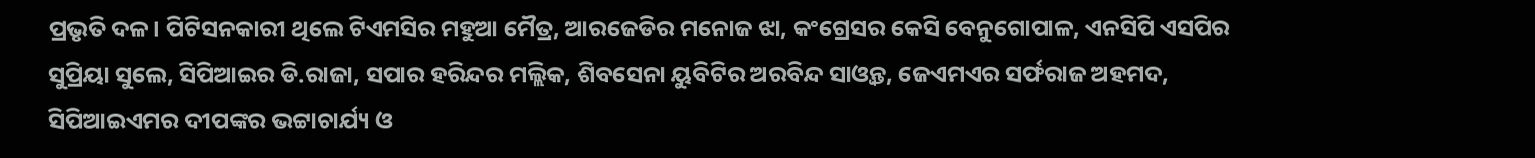ପ୍ରଭୃତି ଦଳ। ପିଟିସନକାରୀ ଥିଲେ ଟିଏମସିର ମହୁଆ ମୈତ୍ର, ଆରଜେଡିର ମନୋଜ ଝା, କଂଗ୍ରେସର କେସି ବେନୁଗୋପାଳ, ଏନସିପି ଏସପିର ସୁପ୍ରିୟା ସୁଲେ, ସିପିଆଇର ଡି.ରାଜା, ସପାର ହରିନ୍ଦର ମଲ୍ଲିକ, ଶିବସେନା ୟୁବିଟିର ଅରବିନ୍ଦ ସାଓ୍ୱନ୍ତ, ଜେଏମଏର ସର୍ଫରାଜ ଅହମଦ, ସିପିଆଇଏମର ଦୀପଙ୍କର ଭଟ୍ଟାଚାର୍ଯ୍ୟ ଓ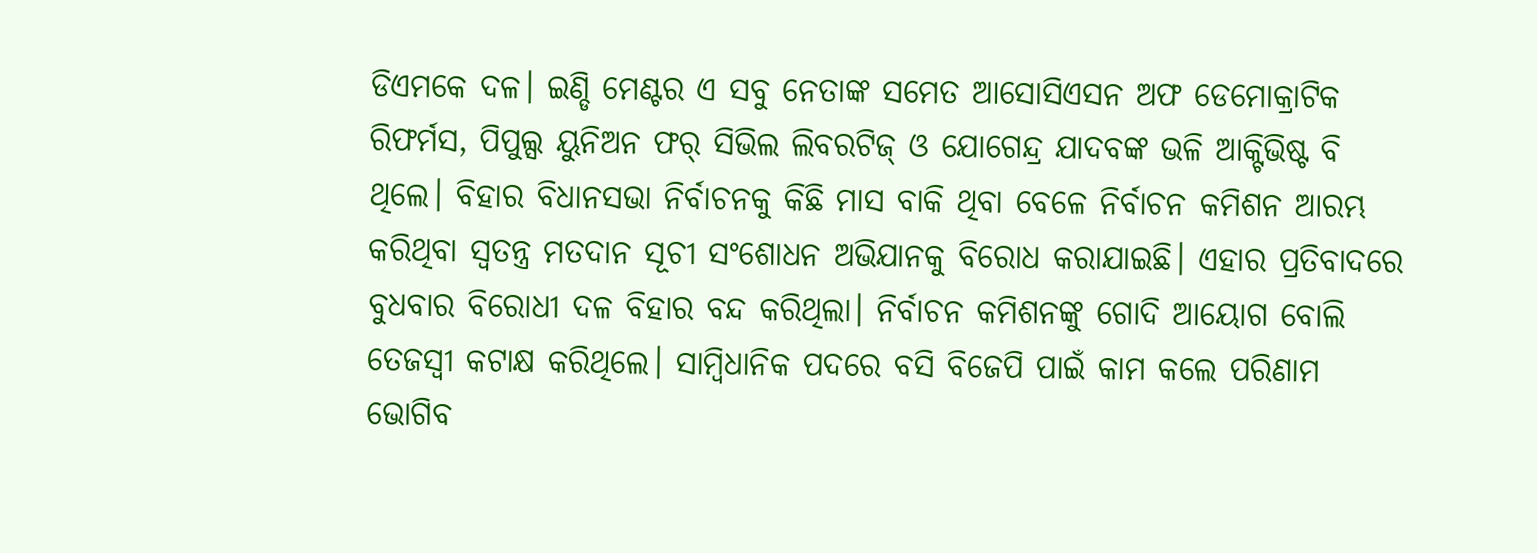ଡିଏମକେ ଦଳ। ଇଣ୍ଡି ମେଣ୍ଟର ଏ ସବୁ ନେତାଙ୍କ ସମେତ ଆସୋସିଏସନ ଅଫ ଡେମୋକ୍ରାଟିକ ରିଫର୍ମସ, ପିପୁଲ୍ସ ୟୁନିଅନ ଫର୍ ସିଭିଲ ଲିବରଟିଜ୍ ଓ ଯୋଗେନ୍ଦ୍ର ଯାଦବଙ୍କ ଭଳି ଆକ୍ଟିଭିଷ୍ଟ ବି ଥିଲେ। ବିହାର ବିଧାନସଭା ନିର୍ବାଚନକୁ କିଛି ମାସ ବାକି ଥିବା ବେଳେ ନିର୍ବାଚନ କମିଶନ ଆରମ୍ଭ କରିଥିବା ସ୍ୱତନ୍ତ୍ର ମତଦାନ ସୂଚୀ ସଂଶୋଧନ ଅଭିଯାନକୁ ବିରୋଧ କରାଯାଇଛି। ଏହାର ପ୍ରତିବାଦରେ ବୁଧବାର ବିରୋଧୀ ଦଳ ବିହାର ବନ୍ଦ କରିଥିଲା। ନିର୍ବାଚନ କମିଶନଙ୍କୁ ଗୋଦି ଆୟୋଗ ବୋଲି ତେଜସ୍ୱୀ କଟାକ୍ଷ କରିଥିଲେ। ସାମ୍ୱିଧାନିକ ପଦରେ ବସି ବିଜେପି ପାଇଁ କାମ କଲେ ପରିଣାମ ଭୋଗିବ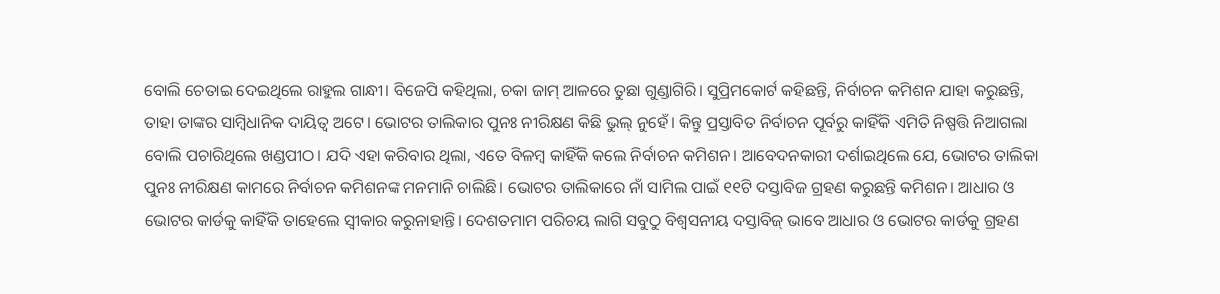ବୋଲି ଚେତାଇ ଦେଇଥିଲେ ରାହୁଲ ଗାନ୍ଧୀ। ବିଜେପି କହିଥିଲା, ଚକା ଜାମ୍ ଆଳରେ ତୁଛା ଗୁଣ୍ଡାଗିରି। ସୁପ୍ରିମକୋର୍ଟ କହିଛନ୍ତି, ନିର୍ବାଚନ କମିଶନ ଯାହା କରୁଛନ୍ତି, ତାହା ତାଙ୍କର ସାମ୍ୱିଧାନିକ ଦାୟିତ୍ୱ ଅଟେ। ଭୋଟର ତାଲିକାର ପୁନଃ ନୀରିକ୍ଷଣ କିଛି ଭୁଲ୍ ନୁହେଁ। କିନ୍ତୁ ପ୍ରସ୍ତାବିତ ନିର୍ବାଚନ ପୂର୍ବରୁ କାହିଁକି ଏମିତି ନିଷ୍ପତ୍ତି ନିଆଗଲା ବୋଲି ପଚାରିଥିଲେ ଖଣ୍ଡପୀଠ। ଯଦି ଏହା କରିବାର ଥିଲା, ଏତେ ବିଳମ୍ୱ କାହିଁକି କଲେ ନିର୍ବାଚନ କମିଶନ। ଆବେଦନକାରୀ ଦର୍ଶାଇଥିଲେ ଯେ, ଭୋଟର ତାଲିକା ପୁନଃ ନୀରିକ୍ଷଣ କାମରେ ନିର୍ବାଚନ କମିଶନଙ୍କ ମନମାନି ଚାଲିଛି। ଭୋଟର ତାଲିକାରେ ନାଁ ସାମିଲ ପାଇଁ ୧୧ଟି ଦସ୍ତାବିଜ ଗ୍ରହଣ କରୁଛନ୍ତି କମିଶନ। ଆଧାର ଓ ଭୋଟର କାର୍ଡକୁ କାହିଁକି ତାହେଲେ ସ୍ୱୀକାର କରୁନାହାନ୍ତି। ଦେଶତମାମ ପରିଚୟ ଲାଗି ସବୁଠୁ ବିଶ୍ୱସନୀୟ ଦସ୍ତାବିଜ୍ ଭାବେ ଆଧାର ଓ ଭୋଟର କାର୍ଡକୁ ଗ୍ରହଣ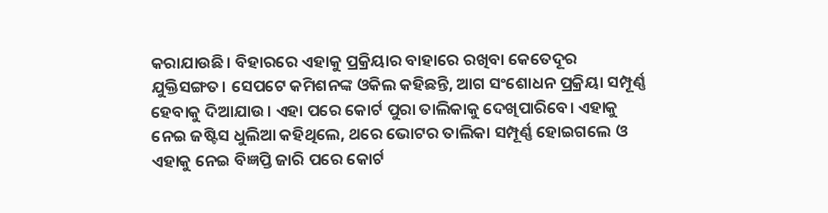କରାଯାଉଛି। ବିହାରରେ ଏହାକୁ ପ୍ରକ୍ରିୟାର ବାହାରେ ରଖିବା କେତେଦୂର ଯୁକ୍ତିସଙ୍ଗତ। ସେପଟେ କମିଶନଙ୍କ ଓକିଲ କହିଛନ୍ତି, ଆଗ ସଂଶୋଧନ ପ୍ରକ୍ରିୟା ସମ୍ପୂର୍ଣ୍ଣ ହେବାକୁ ଦିଆଯାଉ। ଏହା ପରେ କୋର୍ଟ ପୁରା ତାଲିକାକୁ ଦେଖିପାରିବେ। ଏହାକୁ ନେଇ ଜଷ୍ଟିସ ଧୁଲିଆ କହିଥିଲେ, ଥରେ ଭୋଟର ତାଲିକା ସମ୍ପୂର୍ଣ୍ଣ ହୋଇଗଲେ ଓ ଏହାକୁ ନେଇ ବିଜ୍ଞପ୍ତି ଜାରି ପରେ କୋର୍ଟ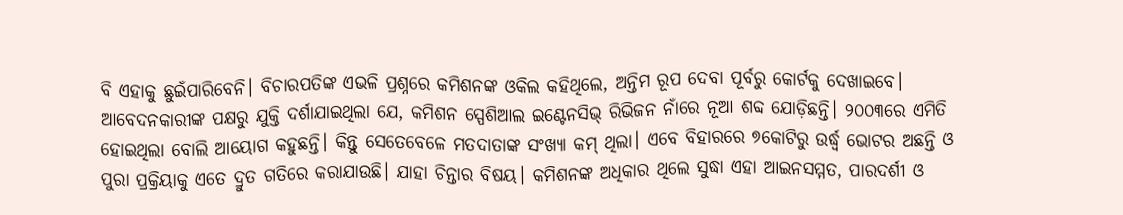ବି ଏହାକୁ ଛୁଇଁପାରିବେନି। ବିଚାରପତିଙ୍କ ଏଭଳି ପ୍ରଶ୍ନରେ କମିଶନଙ୍କ ଓକିଲ କହିଥିଲେ, ଅନ୍ତିମ ରୂପ ଦେବା ପୂର୍ବରୁ କୋର୍ଟକୁ ଦେଖାଇବେ। ଆବେଦନକାରୀଙ୍କ ପକ୍ଷରୁ ଯୁକ୍ତି ଦର୍ଶାଯାଇଥିଲା ଯେ, କମିଶନ ସ୍ପେଶିଆଲ ଇଣ୍ଟେନସିଭ୍ ରିଭିଜନ ନାଁରେ ନୂଆ ଶବ୍ଦ ଯୋଡ଼ିଛନ୍ତି। ୨୦୦୩ରେ ଏମିତି ହୋଇଥିଲା ବୋଲି ଆୟୋଗ କହୁଛନ୍ତି। କିନ୍ତୁ ସେତେବେଳେ ମତଦାତାଙ୍କ ସଂଖ୍ୟା କମ୍ ଥିଲା। ଏବେ ବିହାରରେ ୭କୋଟିରୁ ଉର୍ଦ୍ଧ୍ୱ ଭୋଟର ଅଛନ୍ତି ଓ ପୁରା ପ୍ରକ୍ରିୟାକୁ ଏତେ ଦ୍ରୁତ ଗତିରେ କରାଯାଉଛି। ଯାହା ଚିନ୍ତାର ବିଷୟ। କମିଶନଙ୍କ ଅଧିକାର ଥିଲେ ସୁଦ୍ଧା ଏହା ଆଇନସମ୍ମତ, ପାରଦର୍ଶୀ ଓ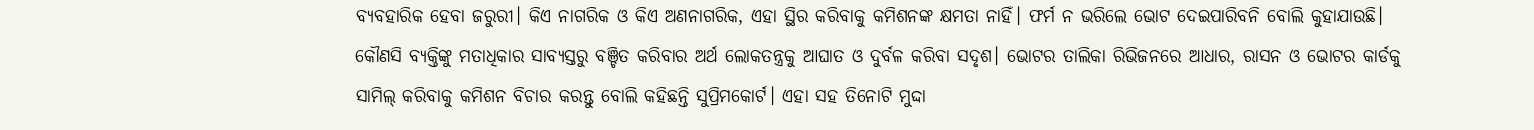ବ୍ୟବହାରିକ ହେବା ଜରୁରୀ। କିଏ ନାଗରିକ ଓ କିଏ ଅଣନାଗରିକ, ଏହା ସ୍ଥିର କରିବାକୁ କମିଶନଙ୍କ କ୍ଷମତା ନାହିଁ। ଫର୍ମ ନ ଭରିଲେ ଭୋଟ ଦେଇପାରିବନି ବୋଲି କୁହାଯାଉଛି। କୌଣସି ବ୍ୟକ୍ତିଙ୍କୁ ମତାଧିକାର ସାବ୍ୟସ୍ତରୁ ବଞ୍ଚିତ କରିବାର ଅର୍ଥ ଲୋକତନ୍ତ୍ରକୁ ଆଘାତ ଓ ଦୁର୍ବଳ କରିବା ସଦୃଶ। ଭୋଟର ତାଲିକା ରିଭିଜନରେ ଆଧାର, ରାସନ ଓ ଭୋଟର କାର୍ଡକୁ ସାମିଲ୍ କରିବାକୁ କମିଶନ ବିଚାର କରନ୍ତୁ ବୋଲି କହିଛନ୍ତି ସୁପ୍ରିମକୋର୍ଟ। ଏହା ସହ ତିନୋଟି ମୁଦ୍ଦା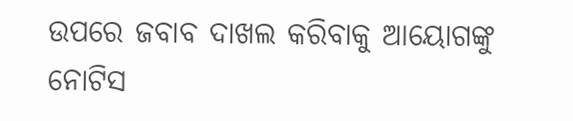ଉପରେ ଜବାବ ଦାଖଲ କରିବାକୁ ଆୟୋଗଙ୍କୁ ନୋଟିସ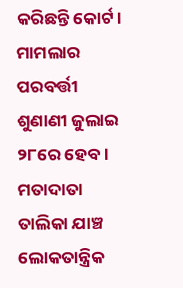କରିଛନ୍ତି କୋର୍ଟ। ମାମଲାର ପରବର୍ତ୍ତୀ ଶୁଣାଣୀ ଜୁଲାଇ ୨୮ରେ ହେବ। ମତାଦାତା ତାଲିକା ଯାଞ୍ଚ ଲୋକତାନ୍ତ୍ରିକ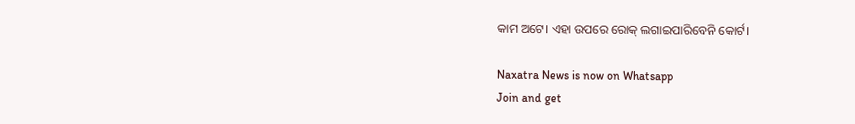କାମ ଅଟେ। ଏହା ଉପରେ ରୋକ୍ ଲଗାଇପାରିବେନି କୋର୍ଟ।

Naxatra News is now on Whatsapp
Join and get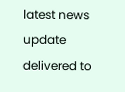latest news update delivered to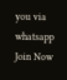you via whatsapp
Join Now